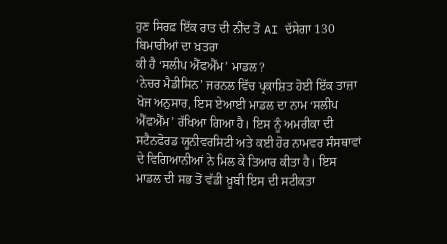ਹੁਣ ਸਿਰਫ਼ ਇੱਕ ਰਾਤ ਦੀ ਨੀਂਦ ਤੋਂ AI ਦੱਸੇਗਾ 130 ਬਿਮਾਰੀਆਂ ਦਾ ਖ਼ਤਰਾ
ਕੀ ਹੈ ‘ਸਲੀਪ ਐੱਫਐੱਮ’ ਮਾਡਲ?
‘ਨੇਚਰ ਮੈਡੀਸਿਨ’ ਜਰਨਲ ਵਿੱਚ ਪ੍ਰਕਾਸ਼ਿਤ ਹੋਈ ਇੱਕ ਤਾਜ਼ਾ ਖੋਜ ਅਨੁਸਾਰ, ਇਸ ਏਆਈ ਮਾਡਲ ਦਾ ਨਾਮ ‘ਸਲੀਪ ਐੱਫਐੱਮ’ ਰੱਖਿਆ ਗਿਆ ਹੈ। ਇਸ ਨੂੰ ਅਮਰੀਕਾ ਦੀ ਸਟੈਨਫੋਰਡ ਯੂਨੀਵਰਸਿਟੀ ਅਤੇ ਕਈ ਹੋਰ ਨਾਮਵਰ ਸੰਸਥਾਵਾਂ ਦੇ ਵਿਗਿਆਨੀਆਂ ਨੇ ਮਿਲ ਕੇ ਤਿਆਰ ਕੀਤਾ ਹੈ। ਇਸ ਮਾਡਲ ਦੀ ਸਭ ਤੋਂ ਵੱਡੀ ਖ਼ੂਬੀ ਇਸ ਦੀ ਸਟੀਕਤਾ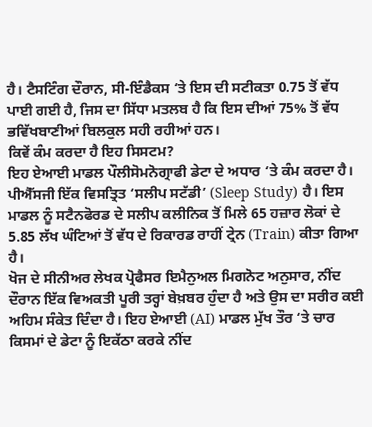ਹੈ। ਟੈਸਟਿੰਗ ਦੌਰਾਨ, ਸੀ-ਇੰਡੈਕਸ ‘ਤੇ ਇਸ ਦੀ ਸਟੀਕਤਾ 0.75 ਤੋਂ ਵੱਧ ਪਾਈ ਗਈ ਹੈ, ਜਿਸ ਦਾ ਸਿੱਧਾ ਮਤਲਬ ਹੈ ਕਿ ਇਸ ਦੀਆਂ 75% ਤੋਂ ਵੱਧ ਭਵਿੱਖਬਾਣੀਆਂ ਬਿਲਕੁਲ ਸਹੀ ਰਹੀਆਂ ਹਨ।
ਕਿਵੇਂ ਕੰਮ ਕਰਦਾ ਹੈ ਇਹ ਸਿਸਟਮ?
ਇਹ ਏਆਈ ਮਾਡਲ ਪੌਲੀਸੋਮਨੋਗ੍ਰਾਫੀ ਡੇਟਾ ਦੇ ਅਧਾਰ ‘ਤੇ ਕੰਮ ਕਰਦਾ ਹੈ। ਪੀਐੱਸਜੀ ਇੱਕ ਵਿਸਤ੍ਰਿਤ ‘ਸਲੀਪ ਸਟੱਡੀ’ (Sleep Study) ਹੈ। ਇਸ ਮਾਡਲ ਨੂੰ ਸਟੈਨਫੋਰਡ ਦੇ ਸਲੀਪ ਕਲੀਨਿਕ ਤੋਂ ਮਿਲੇ 65 ਹਜ਼ਾਰ ਲੋਕਾਂ ਦੇ 5.85 ਲੱਖ ਘੰਟਿਆਂ ਤੋਂ ਵੱਧ ਦੇ ਰਿਕਾਰਡ ਰਾਹੀਂ ਟ੍ਰੇਨ (Train) ਕੀਤਾ ਗਿਆ ਹੈ।
ਖੋਜ ਦੇ ਸੀਨੀਅਰ ਲੇਖਕ ਪ੍ਰੋਫੈਸਰ ਇਮੈਨੁਅਲ ਮਿਗਨੋਟ ਅਨੁਸਾਰ, ਨੀਂਦ ਦੌਰਾਨ ਇੱਕ ਵਿਅਕਤੀ ਪੂਰੀ ਤਰ੍ਹਾਂ ਬੇਖ਼ਬਰ ਹੁੰਦਾ ਹੈ ਅਤੇ ਉਸ ਦਾ ਸਰੀਰ ਕਈ ਅਹਿਮ ਸੰਕੇਤ ਦਿੰਦਾ ਹੈ। ਇਹ ਏਆਈ (AI) ਮਾਡਲ ਮੁੱਖ ਤੌਰ ‘ਤੇ ਚਾਰ ਕਿਸਮਾਂ ਦੇ ਡੇਟਾ ਨੂੰ ਇਕੱਠਾ ਕਰਕੇ ਨੀਂਦ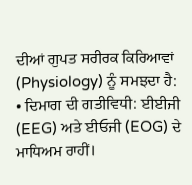ਦੀਆਂ ਗੁਪਤ ਸਰੀਰਕ ਕਿਰਿਆਵਾਂ (Physiology) ਨੂੰ ਸਮਝਦਾ ਹੈ:
• ਦਿਮਾਗ ਦੀ ਗਤੀਵਿਧੀ: ਈਈਜੀ (EEG) ਅਤੇ ਈਓਜੀ (EOG) ਦੇ ਮਾਧਿਅਮ ਰਾਹੀਂ।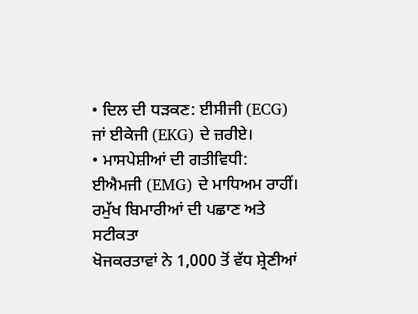• ਦਿਲ ਦੀ ਧੜਕਣ: ਈਸੀਜੀ (ECG) ਜਾਂ ਈਕੇਜੀ (EKG) ਦੇ ਜ਼ਰੀਏ।
• ਮਾਸਪੇਸ਼ੀਆਂ ਦੀ ਗਤੀਵਿਧੀ: ਈਐਮਜੀ (EMG) ਦੇ ਮਾਧਿਅਮ ਰਾਹੀਂ।
ਰਮੁੱਖ ਬਿਮਾਰੀਆਂ ਦੀ ਪਛਾਣ ਅਤੇ ਸਟੀਕਤਾ
ਖੋਜਕਰਤਾਵਾਂ ਨੇ 1,000 ਤੋਂ ਵੱਧ ਸ਼੍ਰੇਣੀਆਂ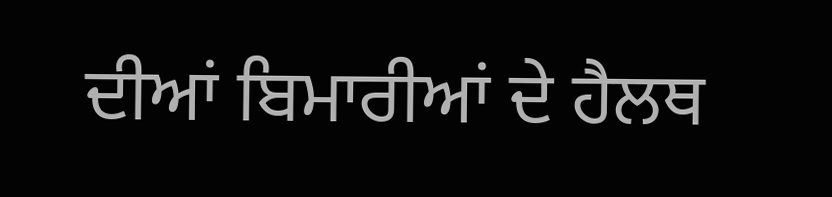ਦੀਆਂ ਬਿਮਾਰੀਆਂ ਦੇ ਹੈਲਥ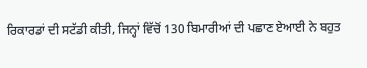ਰਿਕਾਰਡਾਂ ਦੀ ਸਟੱਡੀ ਕੀਤੀ, ਜਿਨ੍ਹਾਂ ਵਿੱਚੋਂ 130 ਬਿਮਾਰੀਆਂ ਦੀ ਪਛਾਣ ਏਆਈ ਨੇ ਬਹੁਤ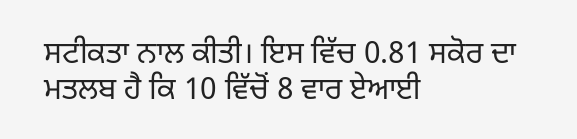ਸਟੀਕਤਾ ਨਾਲ ਕੀਤੀ। ਇਸ ਵਿੱਚ 0.81 ਸਕੋਰ ਦਾ ਮਤਲਬ ਹੈ ਕਿ 10 ਵਿੱਚੋਂ 8 ਵਾਰ ਏਆਈ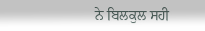ਨੇ ਬਿਲਕੁਲ ਸਹੀ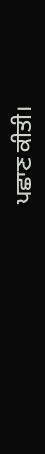ਪਛਾਣ ਕੀਤੀ।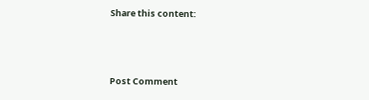Share this content:



Post Comment